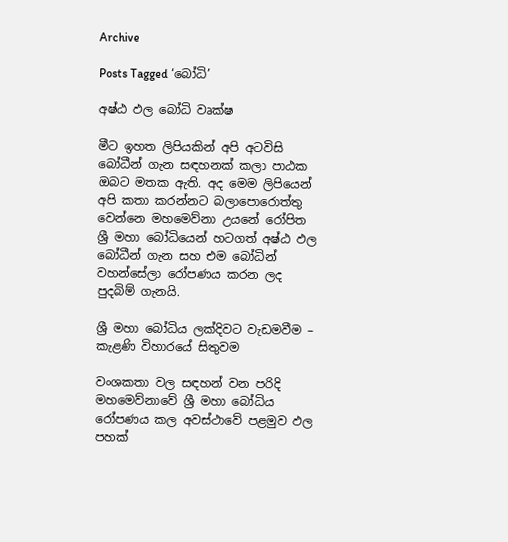Archive

Posts Tagged ‘බෝධි’

අෂ්ඨ ඵල බෝධි වෘක්ෂ

මීට ඉහත ලිපියකින් අපි අටවිසි බෝධීන් ගැන සඳහනක් කලා පාඨක ඔබට මතක ඇති. අද මෙම ලිපියෙන් අපි කතා කරන්නට බලාපොරොත්තු වෙන්නෙ මහමෙව්නා උයනේ රෝපිත ශ්‍රී මහා බෝධියෙන් හටගත් අෂ්ඨ ඵල බෝධීන් ගැන සහ එම බෝධින් වහන්සේලා රෝපණය කරන ලද පුදබිම් ගැනයි.

ශ්‍රී මහා බෝධිය ලක්දිවට වැඩමවීම –  කැළණි විහාරයේ සිතුවම

වංශකතා වල සඳහන් වන පරිදි මහමෙව්නාවේ ශ්‍රී මහා බෝධිය රෝපණය කල අවස්ථාවේ පළමුව ඵල පහක්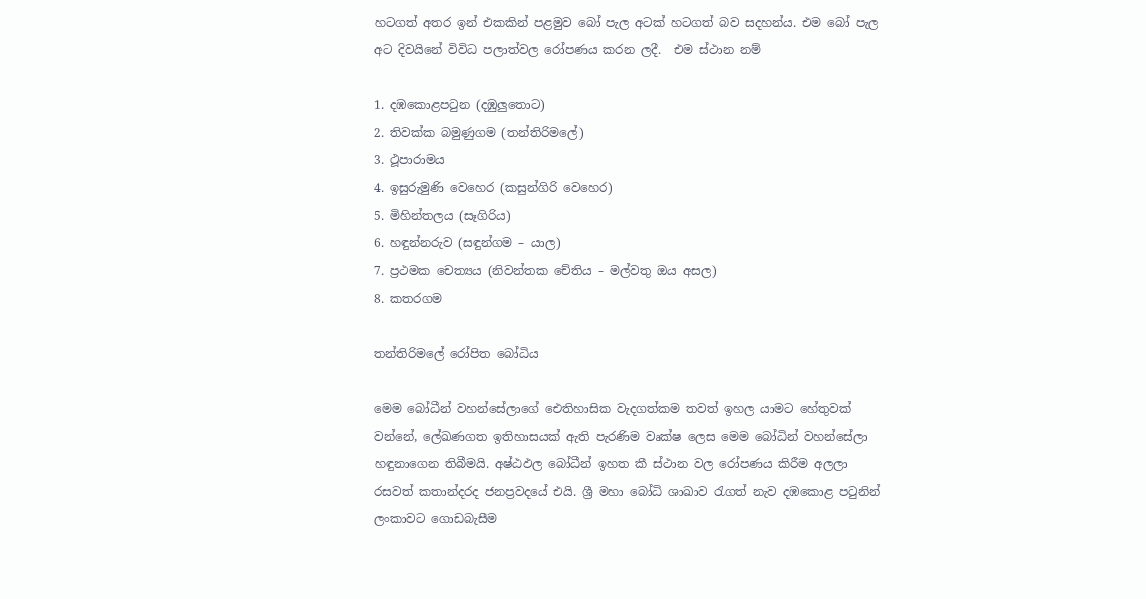හටගත් අතර ඉන් එකකින් පළමුව බෝ පැල අටක් හටගත් බව සදහන්ය. එම බෝ පැල අට දිවයිනේ විවිධ පලාත්වල රෝපණය කරන ලදී.  එම ස්ථාන නම්

1. දඹකොළපටුන (දඹුලුතොට)
2. තිවක්ක බමුණුගම (තන්තිරිමලේ)
3. ථූපාරාමය
4. ඉසුරුමුණි වෙහෙර (කසුන්ගිරි වෙහෙර)
5. මිහින්තලය (සෑගිරිය)
6. හඳුන්නරුව (සඳුන්ගම – යාල)
7. ප්‍රථමක චෙත්‍යය (නිවන්තක චේතිය – මල්වතු ඔය අසල)
8. කතරගම

තන්තිරිමලේ රෝපිත බෝධිය

මෙම බෝධීන් වහන්සේලාගේ ඓතිහාසික වැදගත්කම තවත් ඉහල යාමට හේතුවක් වන්නේ, ලේඛණගත ඉතිහාසයක් ඇති පැරණිම වෘක්ෂ ලෙස මෙම බෝධින් වහන්සේලා හඳුනාගෙන තිබීමයි. අෂ්ඨඵල බෝධීන් ඉහත කී ස්ථාන වල රෝපණය කිරීම අලලා රසවත් කතාන්දරද ජනප්‍රවදයේ එයි. ශ්‍රී මහා බෝධි ශාඛාව රැගත් නැව දඹකොළ පටුනින් ලංකාවට ගොඩබැසීම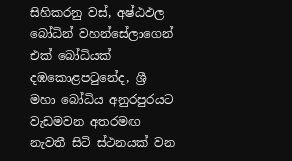සිහිකරනු වස්, අෂ්ඨඵල බෝධින් වහන්සේලාගෙන් එක් බෝධියක් දඹකොළපටුනේද, ශ්‍රී මහා බෝධිය අනුරපුරයට වැඩමවන අතරමඟ නැවතී සිටි ස්ථනයක් වන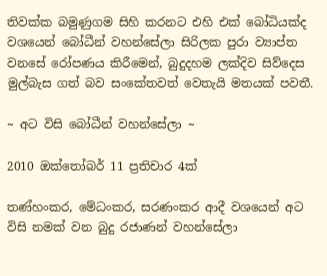තිවක්ක බමුණුගම සිහි කරනට එහි එක් බෝධියක්ද වශයෙන් බෝධීන් වහන්සේලා සිරිලක පුරා ව්‍යාප්ත වනසේ රෝපණය කිරීමෙන්, බුදුදහම ලක්දිව සිව්දෙස මුල්බැස ගත් බව සංකේතවත් වෙතැයි මතයක් පවතී.

~ අට විසි බෝධීන් වහන්සේලා ~

2010 ඔක්තෝබර් 11 ප්‍රතිචාර 4ක්

තණ්හංකර, මේධංකර, සරණංකර ආදී වශයෙන් අට විසි නමක් වන බුදු රජාණන් වහන්සේලා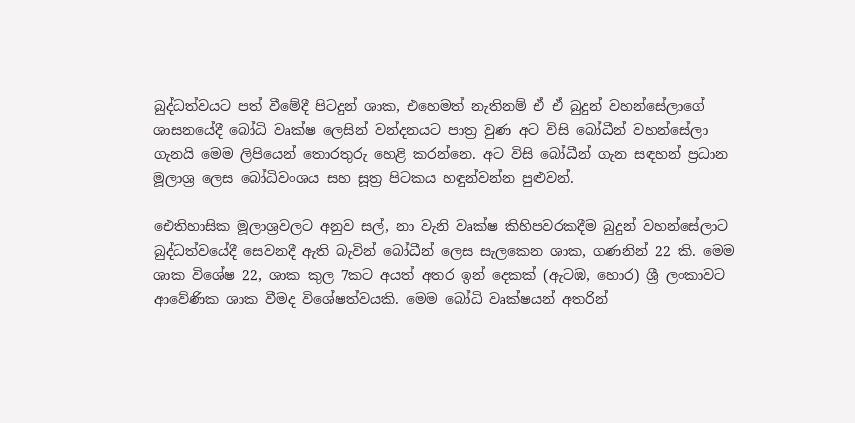බුද්ධත්වයට පත් වීමේදී පිටදුන් ශාක, එහෙමත් නැතිනම් ඒ ඒ බුදුන් වහන්සේලාගේ ශාසනයේදී බෝධි වෘක්ෂ ලෙසින් වන්දනයට පාත්‍ර වුණ අට විසි බෝධීන් වහන්සේලා ගැනයි මෙම ලිපියෙන් තොරතුරු හෙළි කරන්නෙ. අට විසි බෝධීන් ගැන සඳහන් ප්‍රධාන මූලාශ්‍ර ලෙස බෝධිවංශය සහ සූත්‍ර පිටකය හඳුන්වන්න පුළුවන්.

ඓතිහාසික මූලාශ්‍රවලට අනුව සල්, නා වැනි වෘක්ෂ කිහිපවරකදීම බුදුන් වහන්සේලාට බුද්ධත්වයේදී සෙවනදී ඇති බැවින් බෝධීන් ලෙස සැලකෙන ශාක, ගණනින් 22 කි. මෙම ශාක විශේෂ 22, ශාක කුල 7කට අයත් අතර ඉන් දෙකක් (ඇටඹ, හොර) ශ්‍රී ලංකාවට ආවේණික ශාක වීමද විශේෂත්වයකි. මෙම බෝධි වෘක්ෂයන් අතරින්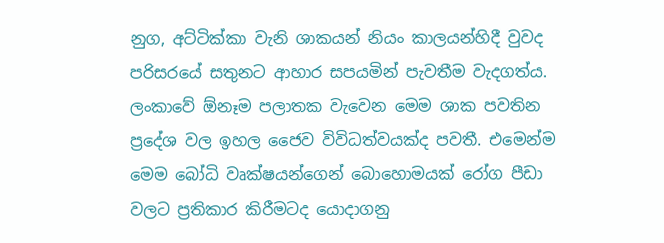නුග, අට්ටික්කා වැනි ශාකයන් නියං කාලයන්හිදී වුවද පරිසරයේ සතුනට ආහාර සපයමින් පැවතීම වැදගත්ය. ලංකාවේ ඕනෑම පලාතක වැවෙන මෙම ශාක පවතින ප්‍රදේශ වල ඉහල ජෛව විවිධත්වයක්ද පවතී. එමෙන්ම මෙම බෝධි වෘක්ෂයන්ගෙන් බොහොමයක් රෝග පීඩා වලට ප්‍රතිකාර කිරීමටද යොදාගනු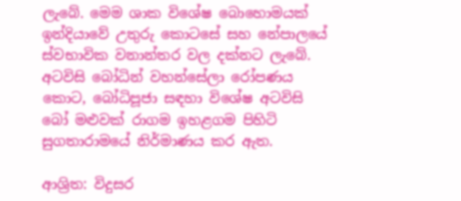ලැබේ. මෙම ශාක විශේෂ බොහොමයක් ඉන්දියාවේ උතුරු කොටසේ සහ නේපාලයේ ස්වභාවික වනාන්තර වල දක්නට ලැබේ. අටවිසි බෝධින් වහන්සේලා රෝපණය කොට, බෝධිපූජා සඳහා විශේෂ අටවිසි බෝ මළුවක් රාගම ඉහළගම පිහිටි සුගතාරාමයේ නිර්මාණය කර ඇත.

ආශ්‍රිත: විදුසර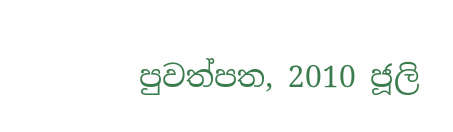පුවත්පත, 2010 ජූලි